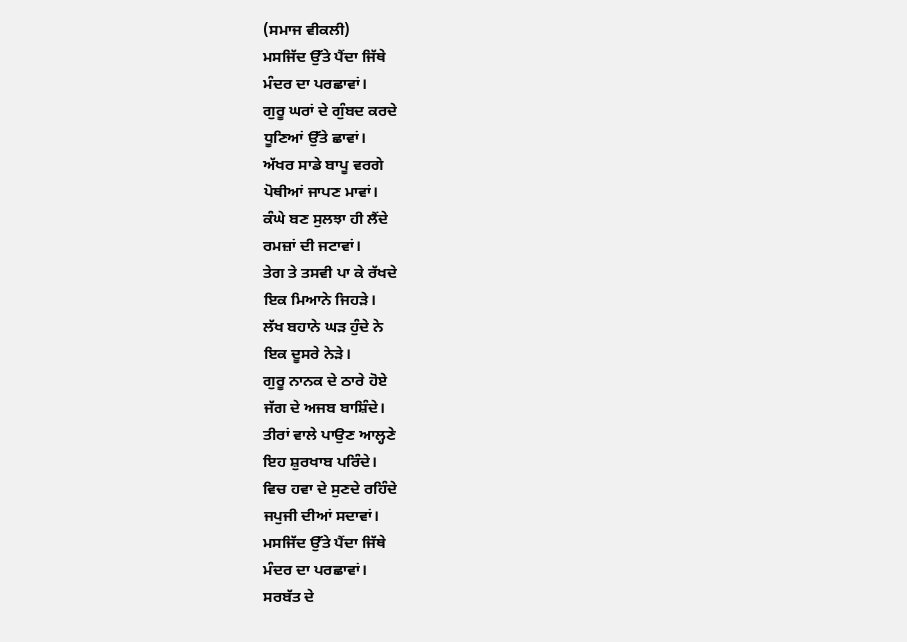(ਸਮਾਜ ਵੀਕਲੀ)
ਮਸਜਿੱਦ ਉੱਤੇ ਪੈਂਦਾ ਜਿੱਥੇ
ਮੰਦਰ ਦਾ ਪਰਛਾਵਾਂ।
ਗੁਰੂ ਘਰਾਂ ਦੇ ਗੁੰਬਦ ਕਰਦੇ
ਧੂਣਿਆਂ ਉੱਤੇ ਛਾਵਾਂ।
ਅੱਖਰ ਸਾਡੇ ਬਾਪੂ ਵਰਗੇ
ਪੋਥੀਆਂ ਜਾਪਣ ਮਾਵਾਂ।
ਕੰਘੇ ਬਣ ਸੁਲਝਾ ਹੀ ਲੈਂਦੇ
ਰਮਜ਼ਾਂ ਦੀ ਜਟਾਵਾਂ।
ਤੇਗ ਤੇ ਤਸਵੀ ਪਾ ਕੇ ਰੱਖਦੇ
ਇਕ ਮਿਆਨੇ ਜਿਹੜੇ।
ਲੱਖ ਬਹਾਨੇ ਘੜ ਹੁੰਦੇ ਨੇ
ਇਕ ਦੂਸਰੇ ਨੇੜੇ।
ਗੁਰੂ ਨਾਨਕ ਦੇ ਠਾਰੇ ਹੋਏ
ਜੱਗ ਦੇ ਅਜਬ ਬਾਸ਼ਿੰਦੇ।
ਤੀਰਾਂ ਵਾਲੇ ਪਾਉਣ ਆਲ੍ਹਣੇ
ਇਹ ਸ਼ੁਰਖਾਬ ਪਰਿੰਦੇ।
ਵਿਚ ਹਵਾ ਦੇ ਸੁਣਦੇ ਰਹਿੰਦੇ
ਜਪੁਜੀ ਦੀਆਂ ਸਦਾਵਾਂ।
ਮਸਜਿੱਦ ਉੱਤੇ ਪੈਂਦਾ ਜਿੱਥੇ
ਮੰਦਰ ਦਾ ਪਰਛਾਵਾਂ।
ਸਰਬੱਤ ਦੇ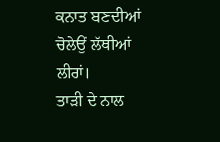ਕਨਾਤ ਬਣਦੀਆਂ
ਚੋਲੇਉਂ ਲੱਥੀਆਂ ਲੀਰਾਂ।
ਤਾੜੀ ਦੇ ਨਾਲ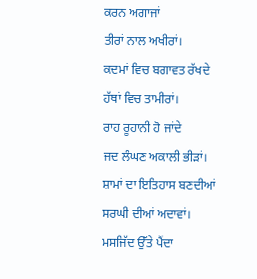ਕਰਨ ਅਗਾਜਾਂ
ਤੀਰਾਂ ਨਾਲ ਅਖੀਰਾਂ।
ਕਦਮਾਂ ਵਿਚ ਬਗਾਵਤ ਰੱਖਦੇ
ਹੱਥਾਂ ਵਿਚ ਤਾਮੀਰਾਂ।
ਰਾਹ ਰੂਹਾਨੀ ਹੋ ਜਾਂਦੇ
ਜਦ ਲੰਘਣ ਅਕਾਲੀ ਭੀੜਾਂ।
ਸ਼ਾਮਾਂ ਦਾ ਇਤਿਹਾਸ ਬਣਦੀਆਂ
ਸਰਘੀ ਦੀਆਂ ਅਦਾਵਾਂ।
ਮਸਜਿੱਦ ਉੱਤੇ ਪੈਂਦਾ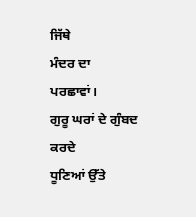ਜਿੱਥੇ
ਮੰਦਰ ਦਾ ਪਰਛਾਵਾਂ।
ਗੁਰੂ ਘਰਾਂ ਦੇ ਗੁੰਬਦ ਕਰਦੇ
ਧੂਣਿਆਂ ਉੱਤੇ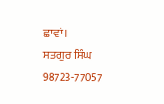ਛਾਵਾਂ।
ਸਤਗੁਰ ਸਿੰਘ
98723-77057